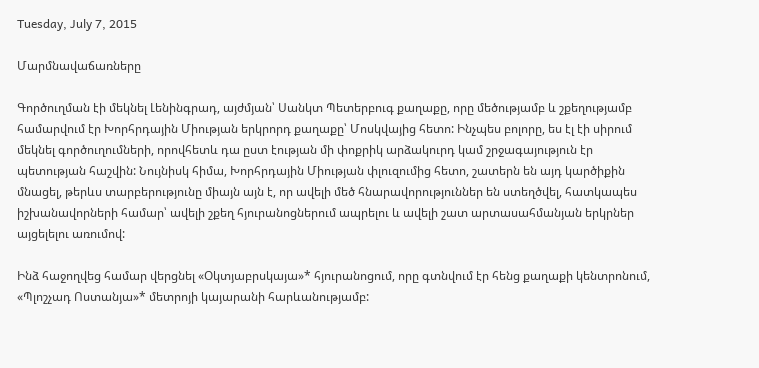Tuesday, July 7, 2015

Մարմնավաճառները

Գործուղման էի մեկնել Լենինգրադ, այժմյան՝ Սանկտ Պետերբուգ քաղաքը, որը մեծությամբ և շքեղությամբ համարվում էր Խորհրդային Միության երկրորդ քաղաքը՝ Մոսկվայից հետո: Ինչպես բոլորը, ես էլ էի սիրում մեկնել գործուղումների, որովհետև դա ըստ էության մի փոքրիկ արձակուրդ կամ շրջագայություն էր պետության հաշվին: Նույնիսկ հիմա, Խորհրդային Միության փլուզումից հետո, շատերն են այդ կարծիքին մնացել, թերևս տարբերությունը միայն այն է, որ ավելի մեծ հնարավորություններ են ստեղծվել, հատկապես իշխանավորների համար՝ ավելի շքեղ հյուրանոցներում ապրելու և ավելի շատ արտասահմանյան երկրներ այցելելու առումով:

Ինձ հաջողվեց համար վերցնել «Օկտյաբրսկայա»* հյուրանոցում, որը գտնվում էր հենց քաղաքի կենտրոնում, «Պլոշչադ Ոստանյա»* մետրոյի կայարանի հարևանությամբ: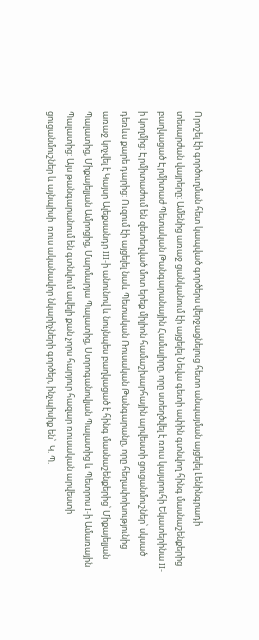Որոշել էի գործուղման հետ կապված գործերս վերջացնելուց հետո անպայման այցելել Լենինգրադի տեսարժան վայրերը: Ամենից առաջ ցանկանում էի այցելել Նեվա գետի ափին գտնվող հինգ մասնաշենքերից բաղկացած Էրմիտաժ Պետական Թանգարանային Համալիրը, որը ստեղծվել է ռուս կայսրուհի Եկատերինա II-ի կողմից: Էրմիտաժում են զետեղված մոտ երեք միլիոն համաշխարհային արվեստի ցուցանմուշներ՝ սկսած դեռևս քարե դարից: Ուզում էի այցելել նաև Պետական Ռուսական Թանգարանը, որը հեղափոխությունից առաջ կոչվել է Կայսր Ալեքսանդր III-ի անունով և նույնպես բաղկացած է հինգ մասնաշենքերից՝ Միքայելյան Պալատից, Միքայելյան Ամրոցից, Մարմարյա Պալատից, Ստրոգանովյան Պալատից և Պետրոս I-ի Ամառային Պալատից: Այս թանգարանում են գտնվում ավելի քան չորս հարյուր հազար ռուսական արվեստի ցուցանմուշներ և այնպիսի  ռուս ականավոր նկարիչների գործեր, ինչպիսիք են՝  Կ. Պ.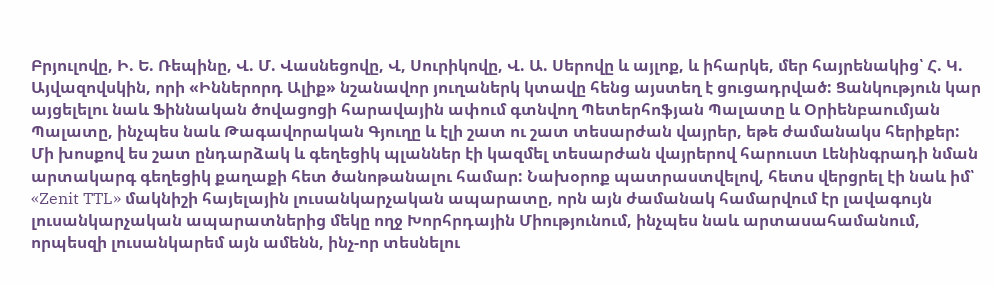Բրյուլովը, Ի. Ե. Ռեպինը, Վ. Մ. Վասնեցովը, Վ, Սուրիկովը, Վ. Ա. Սերովը և այլոք, և իհարկե, մեր հայրենակից՝ Հ. Կ. Այվազովսկին, որի «Իններորդ Ալիք» նշանավոր յուղաներկ կտավը հենց այստեղ է ցուցադրված: Ցանկություն կար այցելելու նաև Ֆիննական ծովացոցի հարավային ափում գտնվող Պետերհոֆյան Պալատը և Օրիենբաումյան Պալատը, ինչպես նաև Թագավորական Գյուղը և էլի շատ ու շատ տեսարժան վայրեր, եթե ժամանակս հերիքեր: Մի խոսքով ես շատ ընդարձակ և գեղեցիկ պլաններ էի կազմել տեսարժան վայրերով հարուստ Լենինգրադի նման արտակարգ գեղեցիկ քաղաքի հետ ծանոթանալու համար: Նախօրոք պատրաստվելով, հետս վերցրել էի նաև իմ՝ «Zenit TTL» մակնիշի հայելային լուսանկարչական ապարատը, որն այն ժամանակ համարվում էր լավագույն լուսանկարչական ապարատներից մեկը ողջ Խորհրդային Միությունում, ինչպես նաև արտասահամանում, որպեսզի լուսանկարեմ այն ամենն, ինչ-որ տեսնելու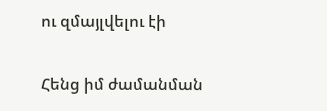ու զմայլվելու էի

Հենց իմ ժամանման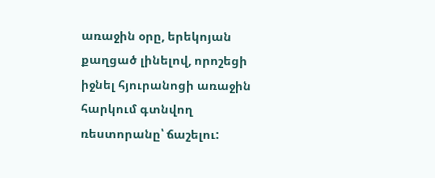առաջին օրը, երեկոյան քաղցած լինելով, որոշեցի իջնել հյուրանոցի առաջին հարկում գտնվող ռեստորանը՝ ճաշելու: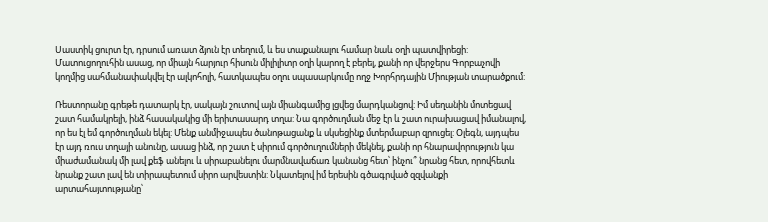Սաստիկ ցուրտ էր, դրսում առատ ձյուն էր տեղում, և ես տաքանալու համար նաև օղի պատվիրեցի: Մատուցողուհին ասաց, որ միայն հարյուր հիսուն միլիլիտր օղի կարող է բերել, քանի որ վերջերս Գորբաչովի կողմից սահմանափակվել էր ալկոհոլի, հատկապես օղու սպասարկումը ողջ Խորհրդային Միության տարածքում:

Ռեստորանը գրեթե դատարկ էր, սակայն շուտով այն միանգամից լցվեց մարդկանցով: Իմ սեղանին մոտեցավ շատ համակրելի, ինձ հասակակից մի երիտասարդ տղա: Նա գործուղման մեջ էր և շատ ուրախացավ իմանալով, որ ես էլ եմ գործուղման եկել: Մենք անմիջապես ծանոթացանք և սկսեցինք մտերմաբար զրուցել: Օլեգն, այդպես էր այդ ռուս տղայի անունը, ասաց ինձ, որ շատ է սիրում գործուղումների մեկնել, քանի որ հնարավորություն կա միաժամանակ մի լավ քեֆ անելու և սիրաբանելու մարմնավաճառ կանանց հետ՝ ինչու՞ նրանց հետ, որովհետև նրանք շատ լավ են տիրապետում սիրո արվեստին: Նկատելով իմ երեսին գծագրված զզվանքի արտահայտությանը՝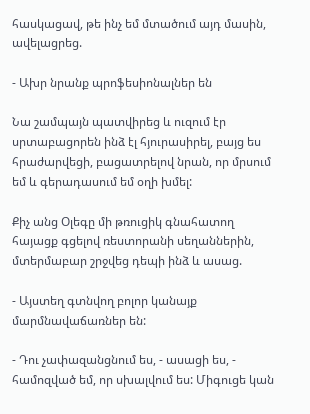հասկացավ, թե ինչ եմ մտածում այդ մասին, ավելացրեց.

- Ախր նրանք պրոֆեսիոնալներ են

Նա շամպայն պատվիրեց և ուզում էր սրտաբացորեն ինձ էլ հյուրասիրել, բայց ես հրաժարվեցի, բացատրելով նրան, որ մրսում եմ և գերադասում եմ օղի խմել:

Քիչ անց Օլեգը մի թռուցիկ գնահատող հայացք գցելով ռեստորանի սեղաններին, մտերմաբար շրջվեց դեպի ինձ և ասաց.

- Այստեղ գտնվող բոլոր կանայք մարմնավաճառներ են:

- Դու չափազանցնում ես, - ասացի ես, - համոզված եմ, որ սխալվում ես: Միգուցե կան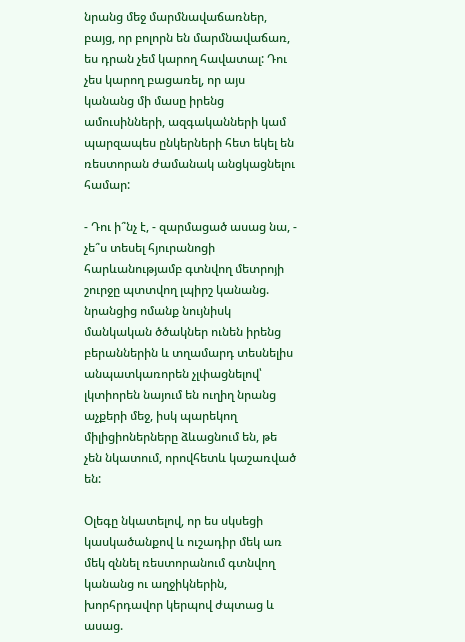նրանց մեջ մարմնավաճառներ, բայց, որ բոլորն են մարմնավաճառ, ես դրան չեմ կարող հավատալ: Դու չես կարող բացառել, որ այս կանանց մի մասը իրենց ամուսինների, ազգականների կամ պարզապես ընկերների հետ եկել են ռեստորան ժամանակ անցկացնելու համար:

- Դու ի՞նչ է, - զարմացած ասաց նա, - չե՞ս տեսել հյուրանոցի հարևանությամբ գտնվող մետրոյի շուրջը պտտվող լպիրշ կանանց. նրանցից ոմանք նույնիսկ մանկական ծծակներ ունեն իրենց բերաններին և տղամարդ տեսնելիս անպատկառորեն չլփացնելով՝ լկտիորեն նայում են ուղիղ նրանց աչքերի մեջ, իսկ պարեկող միլիցիոներները ձևացնում են, թե չեն նկատում, որովհետև կաշառված են:

Օլեգը նկատելով, որ ես սկսեցի կասկածանքով և ուշադիր մեկ առ մեկ զննել ռեստորանում գտնվող կանանց ու աղջիկներին, խորհրդավոր կերպով ժպտաց և ասաց.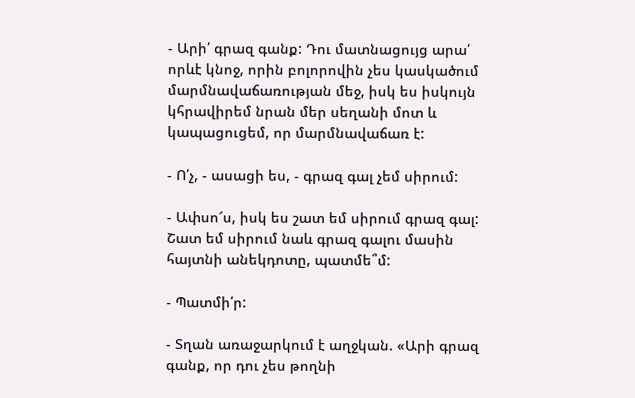- Արի՛ գրազ գանք: Դու մատնացույց արա՛ որևէ կնոջ, որին բոլորովին չես կասկածում մարմնավաճառության մեջ, իսկ ես իսկույն կհրավիրեմ նրան մեր սեղանի մոտ և կապացուցեմ, որ մարմնավաճառ է:

- Ո՛չ, - ասացի ես, - գրազ գալ չեմ սիրում:

- Ափսո՜ս, իսկ ես շատ եմ սիրում գրազ գալ: Շատ եմ սիրում նաև գրազ գալու մասին հայտնի անեկդոտը, պատմե՞մ:

- Պատմի՛ր:

- Տղան առաջարկում է աղջկան. «Արի գրազ գանք, որ դու չես թողնի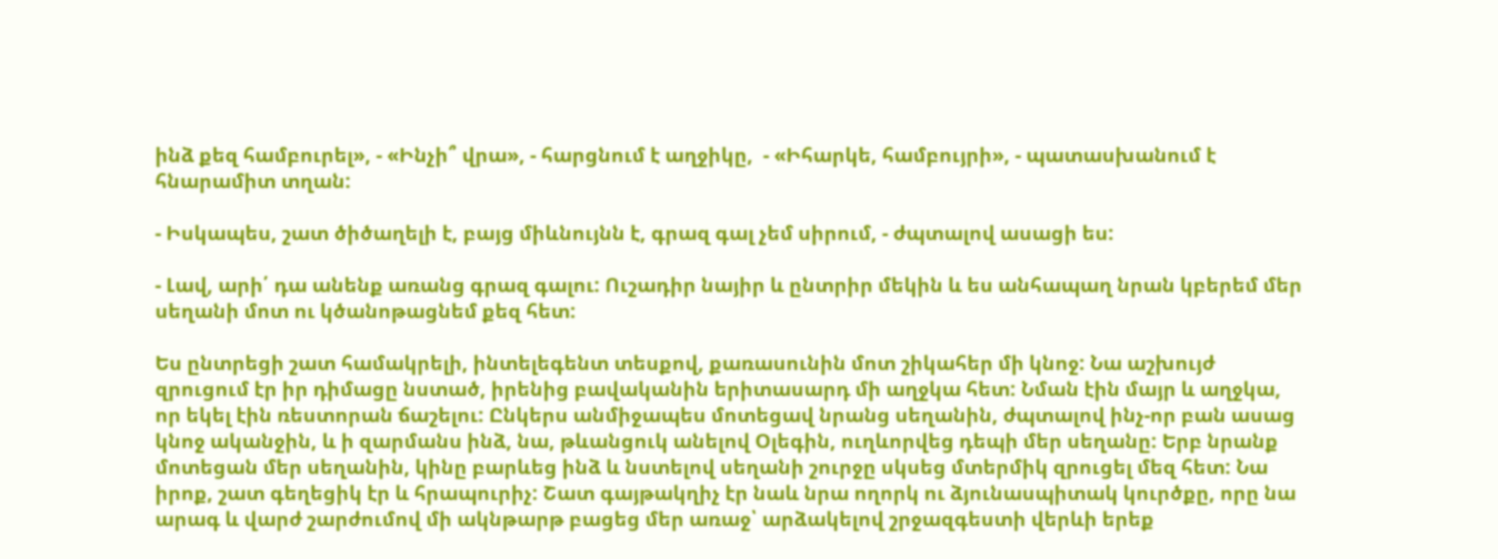ինձ քեզ համբուրել», - «Ինչի՞ վրա», - հարցնում է աղջիկը,  - «Իհարկե, համբույրի», - պատասխանում է հնարամիտ տղան:

- Իսկապես, շատ ծիծաղելի է, բայց միևնույնն է, գրազ գալ չեմ սիրում, - ժպտալով ասացի ես:

- Լավ, արի՛ դա անենք առանց գրազ գալու: Ուշադիր նայիր և ընտրիր մեկին և ես անհապաղ նրան կբերեմ մեր սեղանի մոտ ու կծանոթացնեմ քեզ հետ:

Ես ընտրեցի շատ համակրելի, ինտելեգենտ տեսքով, քառասունին մոտ շիկահեր մի կնոջ: Նա աշխույժ զրուցում էր իր դիմացը նստած, իրենից բավականին երիտասարդ մի աղջկա հետ: Նման էին մայր և աղջկա, որ եկել էին ռեստորան ճաշելու: Ընկերս անմիջապես մոտեցավ նրանց սեղանին, ժպտալով ինչ-որ բան ասաց կնոջ ականջին, և ի զարմանս ինձ, նա, թևանցուկ անելով Օլեգին, ուղևորվեց դեպի մեր սեղանը: Երբ նրանք մոտեցան մեր սեղանին, կինը բարևեց ինձ և նստելով սեղանի շուրջը սկսեց մտերմիկ զրուցել մեզ հետ: Նա իրոք, շատ գեղեցիկ էր և հրապուրիչ: Շատ գայթակղիչ էր նաև նրա ողորկ ու ձյունասպիտակ կուրծքը, որը նա արագ և վարժ շարժումով մի ակնթարթ բացեց մեր առաջ՝ արձակելով շրջազգեստի վերևի երեք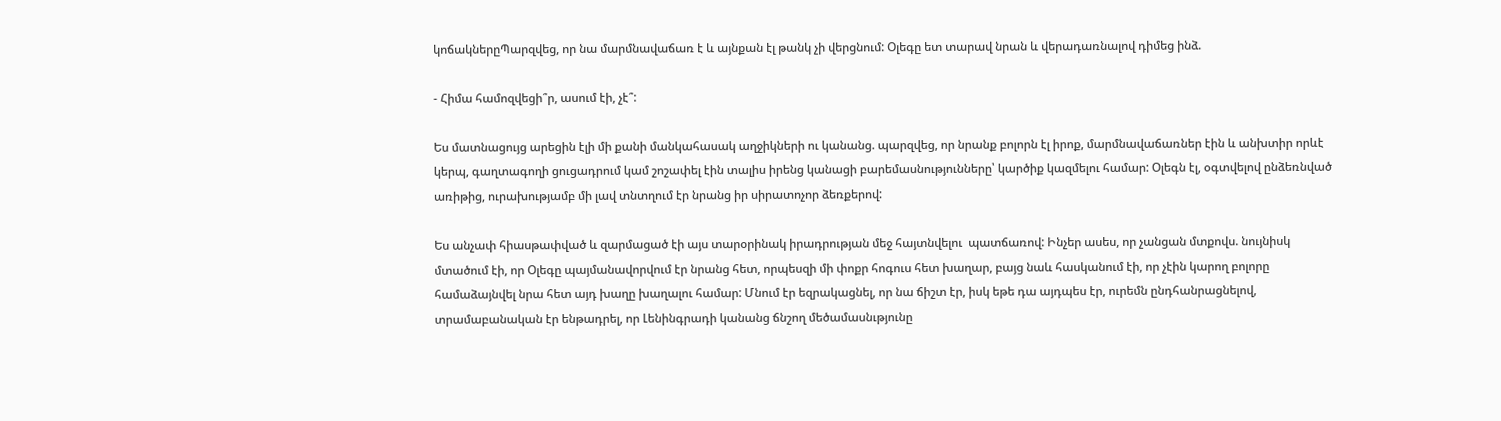կոճակներըՊարզվեց, որ նա մարմնավաճառ է և այնքան էլ թանկ չի վերցնում: Օլեգը ետ տարավ նրան և վերադառնալով դիմեց ինձ.

- Հիմա համոզվեցի՞ր, ասում էի, չէ՞:

Ես մատնացույց արեցին էլի մի քանի մանկահասակ աղջիկների ու կանանց. պարզվեց, որ նրանք բոլորն էլ իրոք, մարմնավաճառներ էին և անխտիր որևէ կերպ, գաղտագողի ցուցադրում կամ շոշափել էին տալիս իրենց կանացի բարեմասնությունները՝ կարծիք կազմելու համար: Օլեգն էլ, օգտվելով ընձեռնված առիթից, ուրախությամբ մի լավ տնտղում էր նրանց իր սիրատոչոր ձեռքերով:

Ես անչափ հիասթափված և զարմացած էի այս տարօրինակ իրադրության մեջ հայտնվելու  պատճառով: Ինչեր ասես, որ չանցան մտքովս. նույնիսկ մտածում էի, որ Օլեգը պայմանավորվում էր նրանց հետ, որպեսզի մի փոքր հոգուս հետ խաղար, բայց նաև հասկանում էի, որ չէին կարող բոլորը համաձայնվել նրա հետ այդ խաղը խաղալու համար: Մնում էր եզրակացնել, որ նա ճիշտ էր, իսկ եթե դա այդպես էր, ուրեմն ընդհանրացնելով, տրամաբանական էր ենթադրել, որ Լենինգրադի կանանց ճնշող մեծամասնւթյունը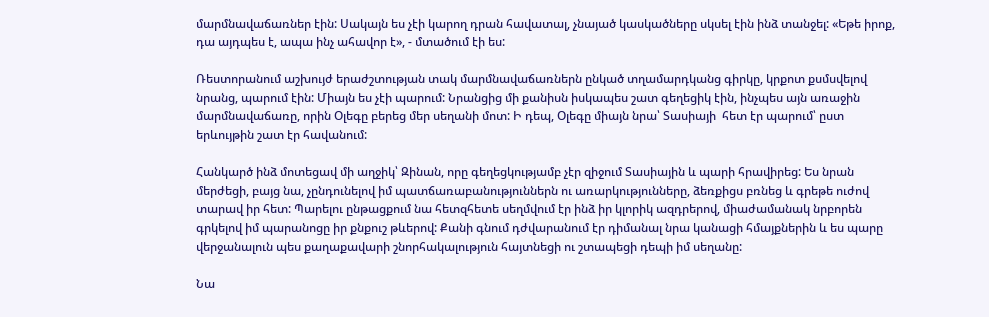մարմնավաճառներ էին: Սակայն ես չէի կարող դրան հավատալ, չնայած կասկածները սկսել էին ինձ տանջել: «Եթե իրոք, դա այդպես է, ապա ինչ ահավոր է», - մտածում էի ես:

Ռեստորանում աշխույժ երաժշտության տակ մարմնավաճառներն ընկած տղամարդկանց գիրկը, կրքոտ քսմսվելով նրանց, պարում էին: Միայն ես չէի պարում: Նրանցից մի քանիսն իսկապես շատ գեղեցիկ էին, ինչպես այն առաջին մարմնավաճառը, որին Օլեգը բերեց մեր սեղանի մոտ: Ի դեպ, Օլեգը միայն նրա՝ Տասիայի  հետ էր պարում՝ ըստ երևույթին շատ էր հավանում:

Հանկարծ ինձ մոտեցավ մի աղջիկ՝ Զինան, որը գեղեցկությամբ չէր զիջում Տասիային և պարի հրավիրեց: Ես նրան մերժեցի, բայց նա, չընդունելով իմ պատճառաբանություններն ու առարկությունները, ձեռքիցս բռնեց և գրեթե ուժով տարավ իր հետ: Պարելու ընթացքում նա հետզհետե սեղմվում էր ինձ իր կլորիկ ազդրերով, միաժամանակ նրբորեն գրկելով իմ պարանոցը իր քնքուշ թևերով: Քանի գնում դժվարանում էր դիմանալ նրա կանացի հմայքներին և ես պարը վերջանալուն պես քաղաքավարի շնորհակալություն հայտնեցի ու շտապեցի դեպի իմ սեղանը:

Նա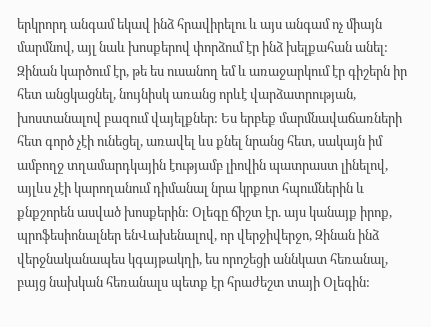երկրորդ անգամ եկավ ինձ հրավիրելու և այս անգամ ոչ միայն մարմնով, այլ նաև խոսքերով փորձում էր ինձ խելքահան անել: Զինան կարծում էր, թե ես ուսանող եմ և առաջարկում էր գիշերն իր հետ անցկացնել, նույնիսկ առանց որևէ վարձատրության, խոստանալով բազում վայելքներ: Ես երբեք մարմնավաճառների հետ գործ չէի ունեցել, առավել ևս քնել նրանց հետ, սակայն իմ ամբողջ տղամարդկային էությամբ լիովին պատրաստ լինելով, այլևս չէի կարողանում դիմանալ նրա կրքոտ հպումներին և քնքշորեն ասված խոսքերին: Օլեգը ճիշտ էր. այս կանայք իրոք, պրոֆեսիոնալներ ենՎախենալով, որ վերջիվերջո, Զինան ինձ վերջնականապես կգայթակղի, ես որոշեցի աննկատ հեռանալ, բայց նախկան հեռանալս պետք էր հրաժեշտ տայի Օլեգին: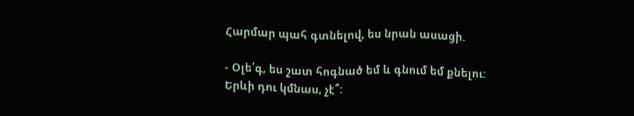Հարմար պահ գտնելով, ես նրան ասացի.

- Օլե՛գ, ես շատ հոգնած եմ և գնում եմ քնելու: Երևի դու կմնաս, չէ՞: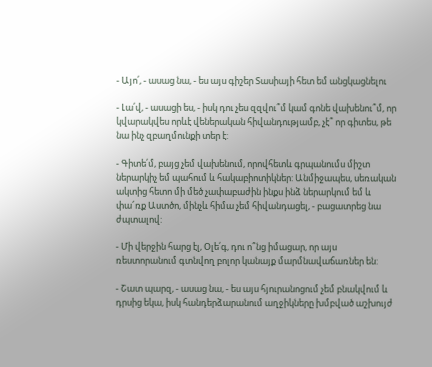- Այո՛, - ասաց նա, - ես այս գիշեր Տասիայի հետ եմ անցկացնելու

- Լա՛վ, - ասացի ես, - իսկ դու չես զզվու՞մ կամ գոնե վախենու՞մ, որ կվարակվես որևէ վեներական հիվանդությամբ, չէ՞ որ գիտես, թե նա ինչ զբաղմունքի տեր է:

- Գիտե՛մ, բայց չեմ վախենում, որովհետև գրպանումս միշտ ներարկիչ եմ պահում և հակաբիոտիկներ: Անմիջապես, սեռական ակտից հետո մի մեծ չափաբաժին ինքս ինձ ներարկում եմ և փա՜ռք Աստծո, մինչև հիմա չեմ հիվանդացել, - բացատրեց նա ժպտալով:

- Մի վերջին հարց էլ, Օլե՛գ, դու ո՞նց իմացար, որ այս ռեստորանում գտնվող բոլոր կանայք մարմնավաճառներ են:

- Շատ պարզ, - ասաց նա, - ես այս հյուրանոցում չեմ բնակվում և դրսից եկա, իսկ հանդերձարանում աղջիկները խմբված աշխույժ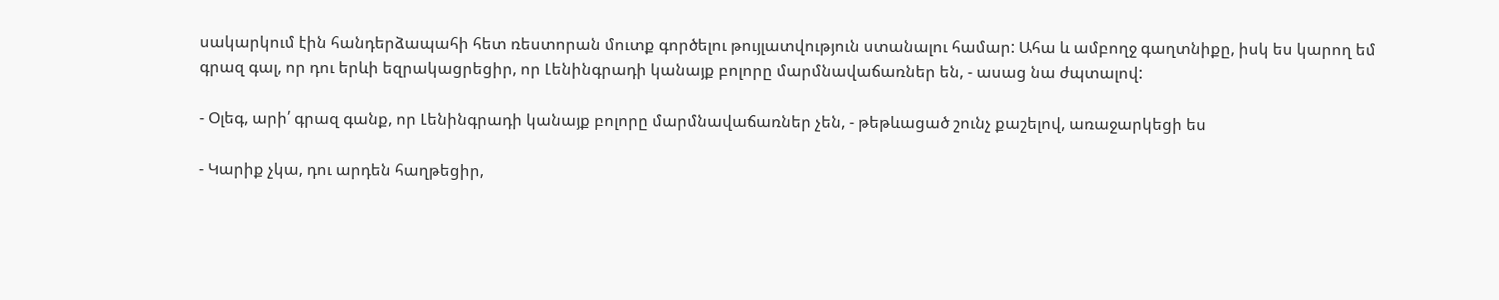սակարկում էին հանդերձապահի հետ ռեստորան մուտք գործելու թույլատվություն ստանալու համար: Ահա և ամբողջ գաղտնիքը, իսկ ես կարող եմ գրազ գալ, որ դու երևի եզրակացրեցիր, որ Լենինգրադի կանայք բոլորը մարմնավաճառներ են, - ասաց նա ժպտալով:

- Օլեգ, արի՛ գրազ գանք, որ Լենինգրադի կանայք բոլորը մարմնավաճառներ չեն, - թեթևացած շունչ քաշելով, առաջարկեցի ես

- Կարիք չկա, դու արդեն հաղթեցիր,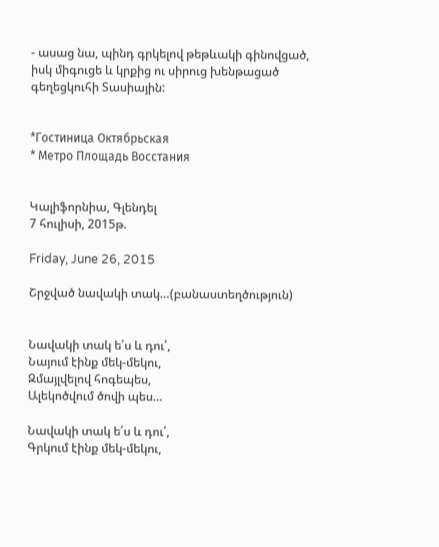- ասաց նա, պինդ գրկելով թեթևակի գինովցած, իսկ միգուցե և կրքից ու սիրուց խենթացած գեղեցկուհի Տասիային:


*Гостиница Октябрьская
* Метро Площадь Восстания


Կալիֆորնիա, Գլենդել
7 հուլիսի, 2015թ.

Friday, June 26, 2015

Շրջված նավակի տակ…(բանաստեղծություն)


Նավակի տակ ե՛ս և դու՛,
Նայում էինք մեկ-մեկու,
Զմայլվելով հոգեպես,
Ալեկոծվում ծովի պես…

Նավակի տակ ե՛ս և դու՛,
Գրկում էինք մեկ-մեկու,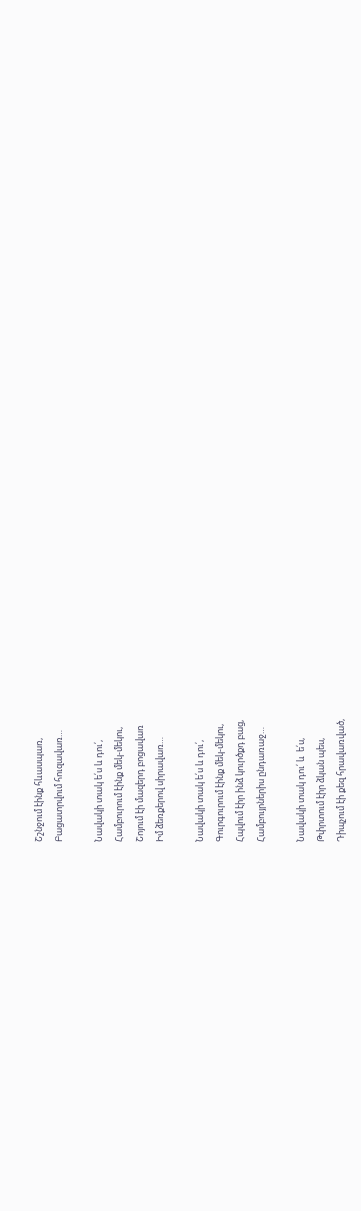Շշնջում էինք հևասպառ,
Բացատրվում հուզավառ…

Նավակի տակ ե՛ս և դու՛,
Համբուրում էինք մեկ-մեկու,
Շոյում էի մազերդ բոցավառ
Իմ ձեռքերով սիրավառ…

Նավակի տակ ե՛ս և դու՛,
Գուրգուրում էինք մեկ-մեկու,
Հպվում էիր ինձ կուրծքդ բաց,
Համբույրներիս ընդառաջ…

Նավակի տակ դու՛ և  ե՛ս,
Թփրտում էիր ձկան պես,
Դիպչում էի քեզ հրավառված,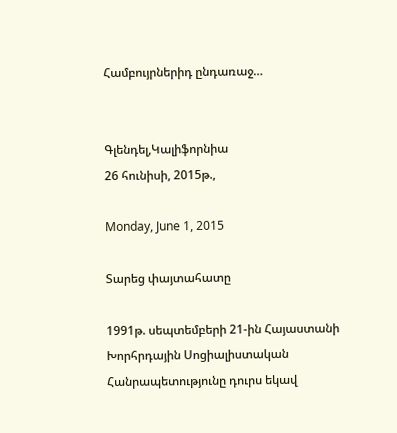Համբույրներիդ ընդառաջ…


Գլենդել,Կալիֆորնիա
26 հունիսի, 2015թ.,

Monday, June 1, 2015

Տարեց փայտահատը

1991թ. սեպտեմբերի 21-ին Հայաստանի Խորհրդային Սոցիալիստական Հանրապետությունը դուրս եկավ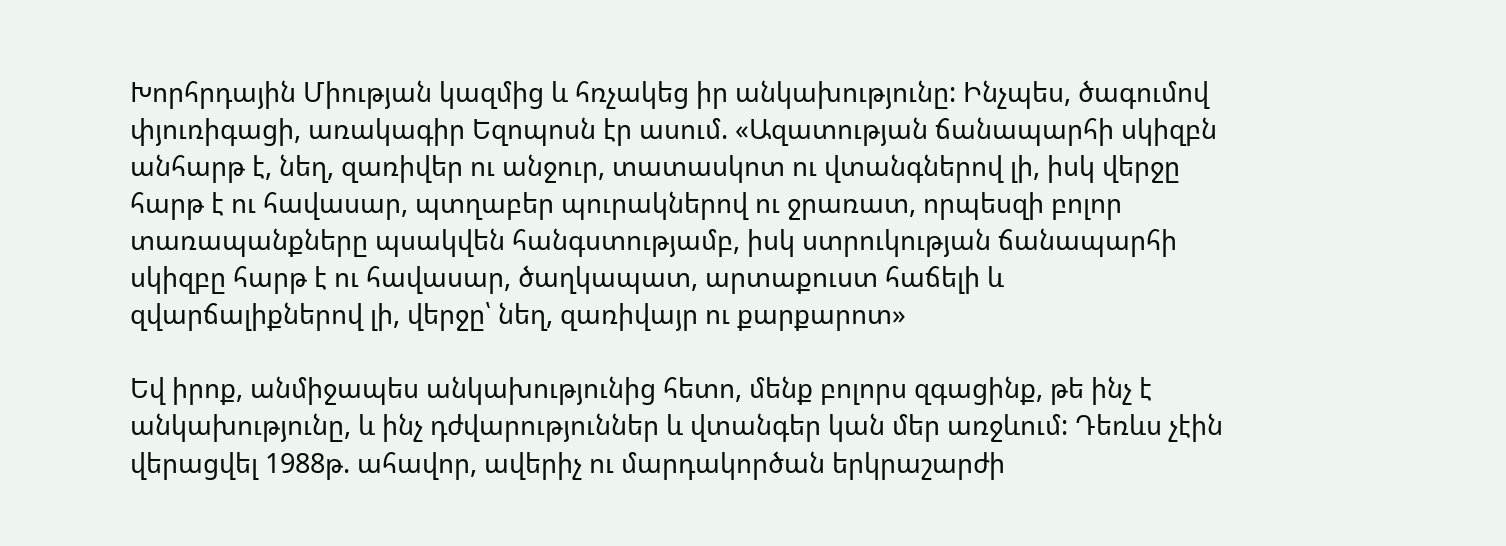Խորհրդային Միության կազմից և հռչակեց իր անկախությունը: Ինչպես, ծագումով փյուռիգացի, առակագիր Եզոպոսն էր ասում. «Ազատության ճանապարհի սկիզբն անհարթ է, նեղ, զառիվեր ու անջուր, տատասկոտ ու վտանգներով լի, իսկ վերջը հարթ է ու հավասար, պտղաբեր պուրակներով ու ջրառատ, որպեսզի բոլոր տառապանքները պսակվեն հանգստությամբ, իսկ ստրուկության ճանապարհի սկիզբը հարթ է ու հավասար, ծաղկապատ, արտաքուստ հաճելի և զվարճալիքներով լի, վերջը՝ նեղ, զառիվայր ու քարքարոտ»

Եվ իրոք, անմիջապես անկախությունից հետո, մենք բոլորս զգացինք, թե ինչ է անկախությունը, և ինչ դժվարություններ և վտանգեր կան մեր առջևում: Դեռևս չէին վերացվել 1988թ. ահավոր, ավերիչ ու մարդակործան երկրաշարժի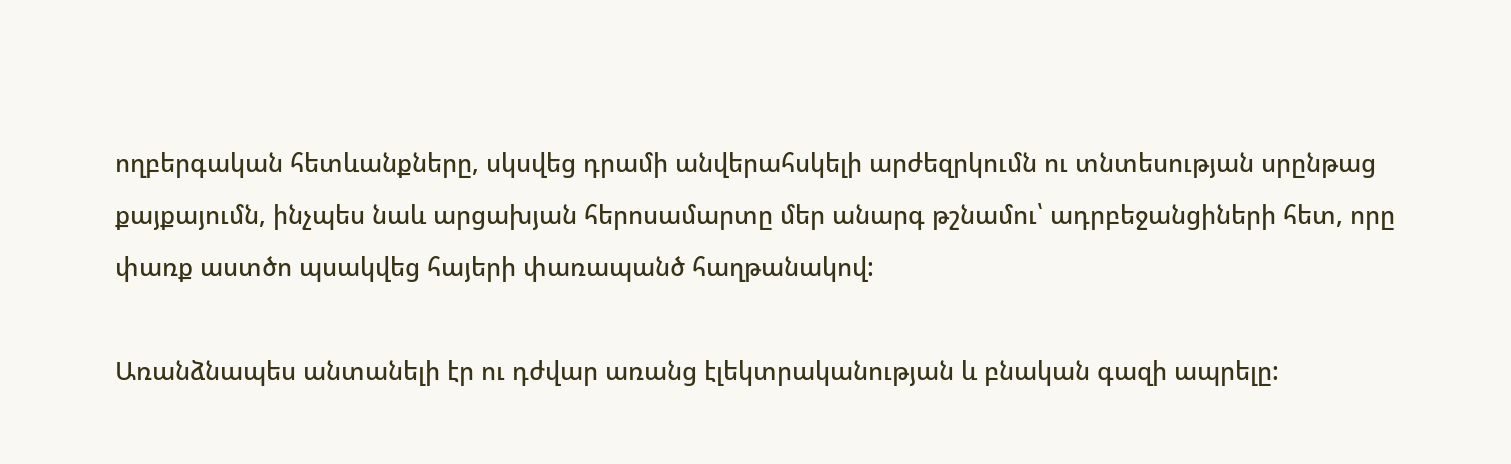ողբերգական հետևանքները, սկսվեց դրամի անվերահսկելի արժեզրկումն ու տնտեսության սրընթաց քայքայումն, ինչպես նաև արցախյան հերոսամարտը մեր անարգ թշնամու՝ ադրբեջանցիների հետ, որը փառք աստծո պսակվեց հայերի փառապանծ հաղթանակով:

Առանձնապես անտանելի էր ու դժվար առանց էլեկտրականության և բնական գազի ապրելը: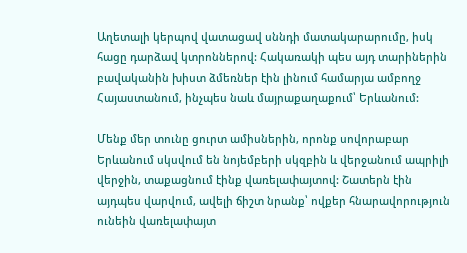Աղետալի կերպով վատացավ սննդի մատակարարումը, իսկ հացը դարձավ կտրոններով: Հակառակի պես այդ տարիներին բավականին խիստ ձմեռներ էին լինում համարյա ամբողջ Հայաստանում, ինչպես նաև մայրաքաղաքում՝ Երևանում:

Մենք մեր տունը ցուրտ ամիսներին, որոնք սովորաբար Երևանում սկսվում են նոյեմբերի սկզբին և վերջանում ապրիլի վերջին, տաքացնում էինք վառելափայտով: Շատերն էին այդպես վարվում, ավելի ճիշտ նրանք՝ ովքեր հնարավորություն ունեին վառելափայտ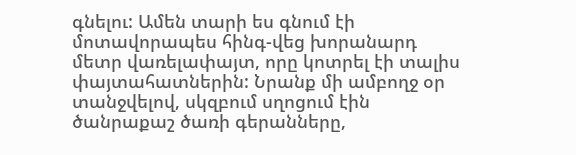գնելու: Ամեն տարի ես գնում էի մոտավորապես հինգ-վեց խորանարդ մետր վառելափայտ, որը կոտրել էի տալիս փայտահատներին: Նրանք մի ամբողջ օր տանջվելով, սկզբում սղոցում էին ծանրաքաշ ծառի գերանները,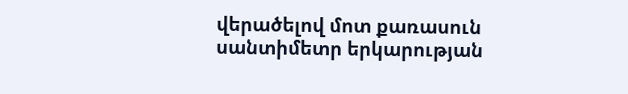վերածելով մոտ քառասուն սանտիմետր երկարության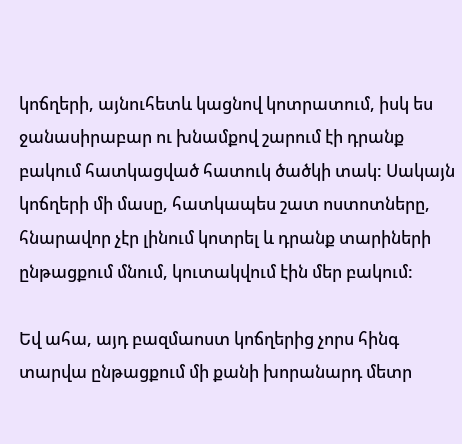կոճղերի, այնուհետև կացնով կոտրատում, իսկ ես ջանասիրաբար ու խնամքով շարում էի դրանք բակում հատկացված հատուկ ծածկի տակ: Սակայն կոճղերի մի մասը, հատկապես շատ ոստոտները, հնարավոր չէր լինում կոտրել և դրանք տարիների ընթացքում մնում, կուտակվում էին մեր բակում:

Եվ ահա, այդ բազմաոստ կոճղերից չորս հինգ տարվա ընթացքում մի քանի խորանարդ մետր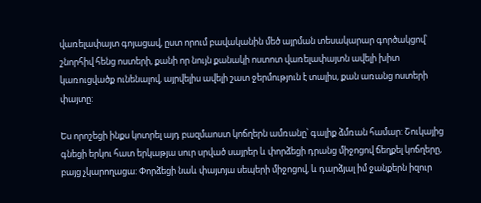վառելափայտ գոյացավ, ըստ որում բավականին մեծ այրման տեսակարար գործակցով՝ շնորհիվ հենց ոստերի, քանի որ նույն քանակի ոստոտ վառելափայտն ավելի խիտ կառուցվածք ունենալով, այրվելիս ավելի շատ ջերմություն է տալիս, քան առանց ոստերի փայտը:

Ես որոշեցի ինքս կոտրել այդ բազմաոստ կոճղերն ամռանը՝ գալիք ձմռան համար: Շուկայից գնեցի երկու հատ երկաթյա սուր սրված սայրեր և փորձեցի դրանց միջոցով ճեղքել կոճղերը, բայց չկարողացա: Փորձեցի նաև փայտյա սեպերի միջոցով, և դարձյալ իմ ջանքերն իզուր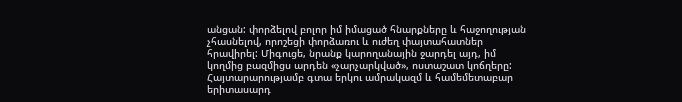անցան: փորձելով բոլոր իմ իմացած հնարքները և հաջողության չհասնելով, որոշեցի փորձառու և ուժեղ փայտահատներ հրավիրել: Միգուցե, նրանք կարողանային ջարդել այդ, իմ կողմից բազմիցս արդեն «չարչարկված», ոստաշատ կոճղերը: Հայտարարությամբ գտա երկու ամրակազմ և համեմետաբար երիտասարդ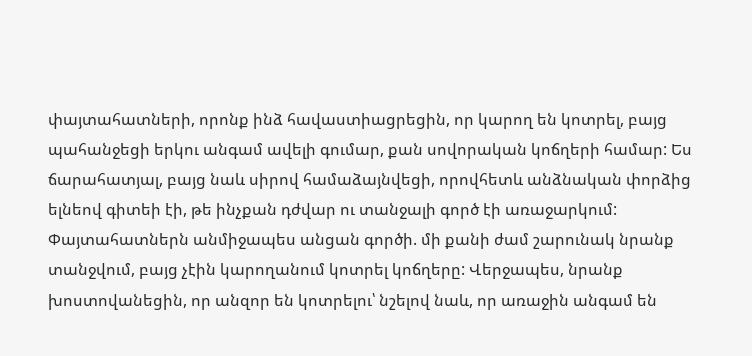փայտահատների, որոնք ինձ հավաստիացրեցին, որ կարող են կոտրել, բայց պահանջեցի երկու անգամ ավելի գումար, քան սովորական կոճղերի համար: Ես ճարահատյալ, բայց նաև սիրով համաձայնվեցի, որովհետև անձնական փորձից ելնեով գիտեի էի, թե ինչքան դժվար ու տանջալի գործ էի առաջարկում: Փայտահատներն անմիջապես անցան գործի. մի քանի ժամ շարունակ նրանք տանջվում, բայց չէին կարողանում կոտրել կոճղերը: Վերջապես, նրանք խոստովանեցին, որ անզոր են կոտրելու՝ նշելով նաև, որ առաջին անգամ են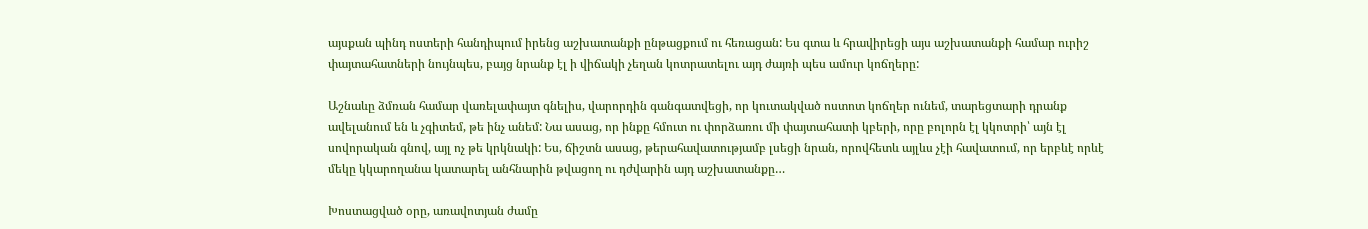այսքան պինդ ոստերի հանդիպում իրենց աշխատանքի ընթացքում ու հեռացան: Ես գտա և հրավիրեցի այս աշխատանքի համար ուրիշ փայտահատների նույնպես, բայց նրանք էլ ի վիճակի չեղան կոտրատելու այդ ժայռի պես ամուր կոճղերը:

Աշնաևը ձմռան համար վառելափայտ գնելիս, վարորդին գանգատվեցի, որ կուտակված ոստոտ կոճղեր ունեմ, տարեցտարի դրանք ավելանում են և չգիտեմ, թե ինչ անեմ: Նա ասաց, որ ինքը հմուտ ու փորձառու մի փայտահատի կբերի, որը բոլորն էլ կկոտրի՝ այն էլ սովորական գնով, այլ ոչ թե կրկնակի: Ես, ճիշտն ասաց, թերահավատությամբ լսեցի նրան, որովհետև այլևս չէի հավատում, որ երբևէ որևէ մեկը կկարողանա կատարել անհնարին թվացող ու դժվարին այդ աշխատանքը…

Խոստացված օրը, առավոտյան ժամը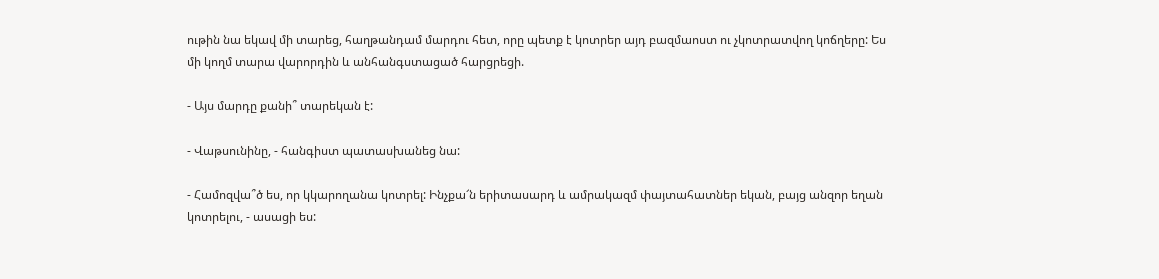ութին նա եկավ մի տարեց, հաղթանդամ մարդու հետ, որը պետք է կոտրեր այդ բազմաոստ ու չկոտրատվող կոճղերը: Ես մի կողմ տարա վարորդին և անհանգստացած հարցրեցի.

- Այս մարդը քանի՞ տարեկան է:

- Վաթսունինը, - հանգիստ պատասխանեց նա:

- Համոզվա՞ծ ես, որ կկարողանա կոտրել: Ինչքա՜ն երիտասարդ և ամրակազմ փայտահատներ եկան, բայց անզոր եղան կոտրելու, - ասացի ես: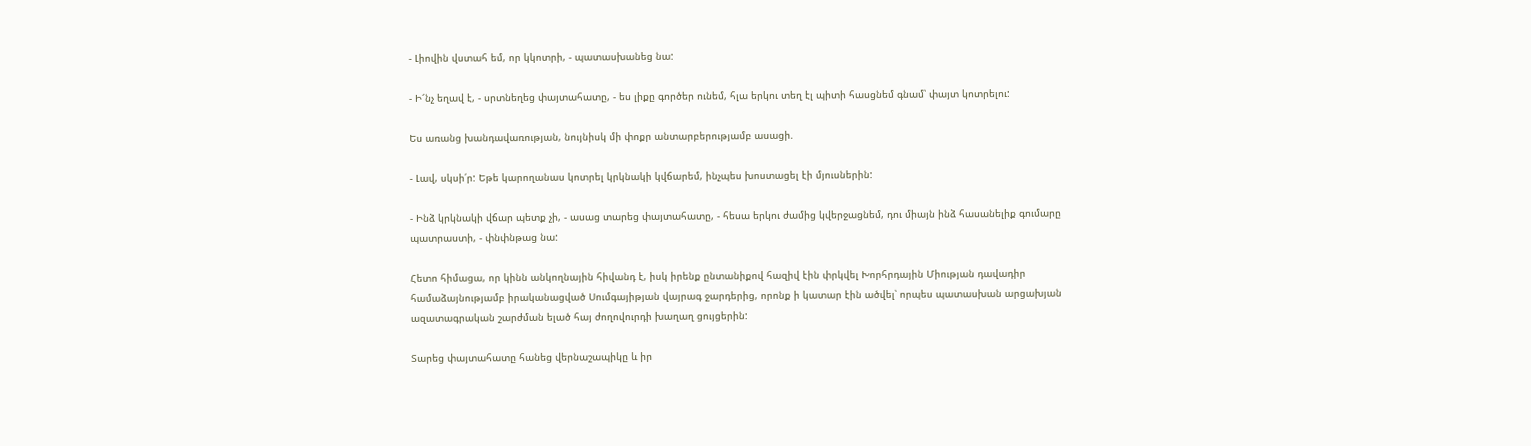- Լիովին վստահ եմ, որ կկոտրի, - պատասխանեց նա:

- Ի՜նչ եղավ է, - սրտնեղեց փայտահատը, - ես լիքը գործեր ունեմ, հլա երկու տեղ էլ պիտի հասցնեմ գնամ՝ փայտ կոտրելու:

Ես առանց խանդավառության, նույնիսկ մի փոքր անտարբերությամբ ասացի.

- Լավ, սկսի՛ր: Եթե կարողանաս կոտրել կրկնակի կվճարեմ, ինչպես խոստացել էի մյուսներին:

- Ինձ կրկնակի վճար պետք չի, - ասաց տարեց փայտահատը, - հեսա երկու ժամից կվերջացնեմ, դու միայն ինձ հասանելիք գումարը պատրաստի, - փնփնթաց նա:

Հետո հիմացա, որ կինն անկողնային հիվանդ է, իսկ իրենք ընտանիքով հազիվ էին փրկվել Խորհրդային Միության դավադիր համաձայնությամբ իրականացված Սումգայիթյան վայրագ ջարդերից, որոնք ի կատար էին ածվել՝ որպես պատասխան արցախյան ազատագրական շարժման ելած հայ ժողովուրդի խաղաղ ցույցերին:

Տարեց փայտահատը հանեց վերնաշապիկը և իր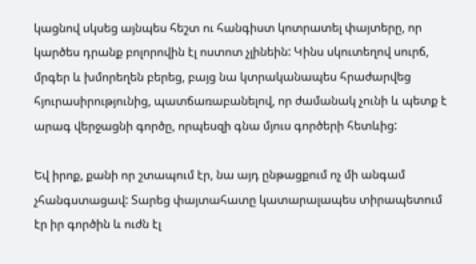կացնով սկսեց այնպես հեշտ ու հանգիստ կոտրատել փայտերը, որ կարծես դրանք բոլորովին էլ ոստոտ չլինեին: Կինս սկուտեղով սուրճ, մրգեր և խմորեղեն բերեց, բայց նա կտրականապես հրաժարվեց հյուրասիրությունից, պատճառաբանելով, որ ժամանակ չունի և պետք է արագ վերջացնի գործը, որպեսզի գնա մյուս գործերի հետևից:

Եվ իրոք, քանի որ շտապում էր, նա այդ ընթացքում ոչ մի անգամ չհանգստացավ: Տարեց փայտահատը կատարալապես տիրապետում էր իր գործին և ուժն էլ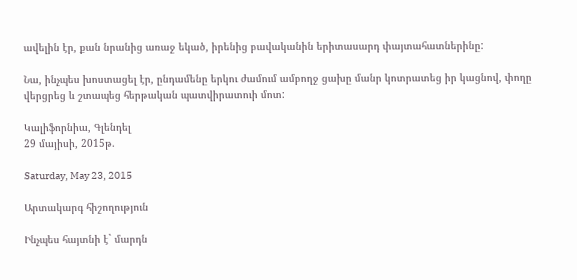ավելին էր, քան նրանից առաջ եկած, իրենից բավականին երիտասարդ փայտահատներինը:

Նա, ինչպես խոստացել էր, ընդամենը երկու ժամում ամբողջ ցախը մանր կոտրատեց իր կացնով, փողը վերցրեց և շտապեց հերթական պատվիրատուի մոտ:

Կալիֆորնիա, Գլենդել
29 մայիսի, 2015թ.

Saturday, May 23, 2015

Արտակարգ հիշողություն

Ինչպես հայտնի է` մարդն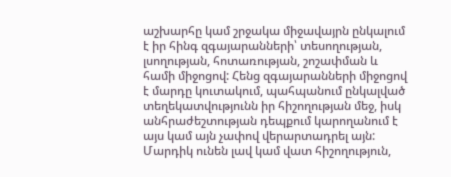աշխարհը կամ շրջակա միջավայրն ընկալում է իր հինգ զգայարանների՝ տեսողության, լսողության, հոտառության, շոշափման և համի միջոցով: Հենց զգայարանների միջոցով է մարդը կուտակում, պահպանում ընկալված տեղեկատվությունն իր հիշողության մեջ, իսկ անհրաժեշտության դեպքում կարողանում է այս կամ այն չափով վերարտադրել այն: Մարդիկ ունեն լավ կամ վատ հիշողություն,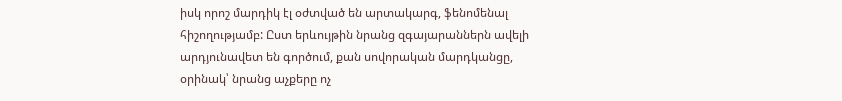իսկ որոշ մարդիկ էլ օժտված են արտակարգ, ֆենոմենալ հիշողությամբ: Ըստ երևույթին նրանց զգայարաններն ավելի արդյունավետ են գործում, քան սովորական մարդկանցը, օրինակ՝ նրանց աչքերը ոչ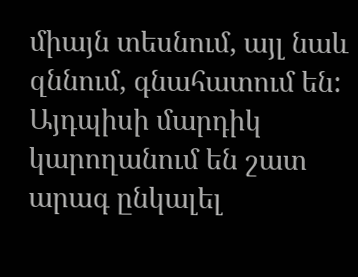միայն տեսնում, այլ նաև զննում, գնահատում են: Այդպիսի մարդիկ կարողանում են շատ արագ ընկալել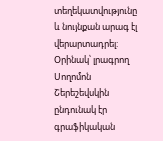տեղեկատվությունը և նույնքան արագ էլ վերարտադրել: Օրինակ՝ լրագրող Սողոմոն Շերեշեվսկին ընդունակ էր գրաֆիկական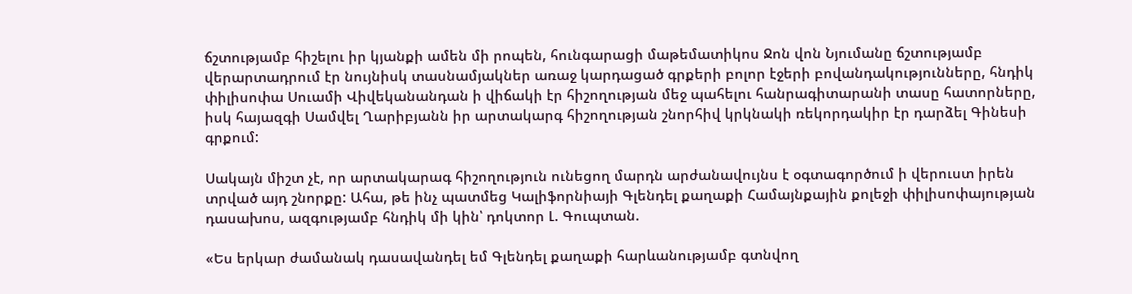ճշտությամբ հիշելու իր կյանքի ամեն մի րոպեն, հունգարացի մաթեմատիկոս Ջոն վոն Նյումանը ճշտությամբ վերարտադրում էր նույնիսկ տասնամյակներ առաջ կարդացած գրքերի բոլոր էջերի բովանդակությունները, հնդիկ փիլիսոփա Սուամի Վիվեկանանդան ի վիճակի էր հիշողության մեջ պահելու հանրագիտարանի տասը հատորները, իսկ հայազգի Սամվել Ղարիբյանն իր արտակարգ հիշողության շնորհիվ կրկնակի ռեկորդակիր էր դարձել Գինեսի գրքում:

Սակայն միշտ չէ, որ արտակարագ հիշողություն ունեցող մարդն արժանավույնս է օգտագործում ի վերուստ իրեն տրված այդ շնորքը: Ահա, թե ինչ պատմեց Կալիֆորնիայի Գլենդել քաղաքի Համայնքային քոլեջի փիլիսոփայության դասախոս, ազգությամբ հնդիկ մի կին՝ դոկտոր Լ. Գուպտան.

«Ես երկար ժամանակ դասավանդել եմ Գլենդել քաղաքի հարևանությամբ գտնվող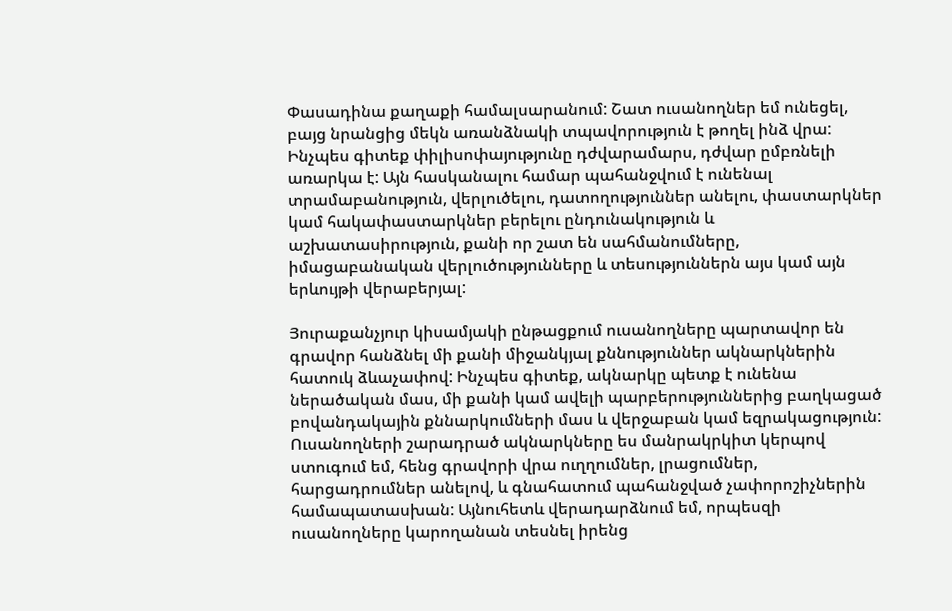Փասադինա քաղաքի համալսարանում: Շատ ուսանողներ եմ ունեցել, բայց նրանցից մեկն առանձնակի տպավորություն է թողել ինձ վրա: Ինչպես գիտեք փիլիսոփայությունը դժվարամարս, դժվար ըմբռնելի առարկա է: Այն հասկանալու համար պահանջվում է ունենալ տրամաբանություն, վերլուծելու, դատողություններ անելու, փաստարկներ կամ հակափաստարկներ բերելու ընդունակություն և աշխատասիրություն, քանի որ շատ են սահմանումները, իմացաբանական վերլուծությունները և տեսություններն այս կամ այն երևույթի վերաբերյալ:

Յուրաքանչյուր կիսամյակի ընթացքում ուսանողները պարտավոր են գրավոր հանձնել մի քանի միջանկյալ քննություններ ակնարկներին հատուկ ձևաչափով: Ինչպես գիտեք, ակնարկը պետք է ունենա ներածական մաս, մի քանի կամ ավելի պարբերություններից բաղկացած բովանդակային քննարկումների մաս և վերջաբան կամ եզրակացություն: Ուսանողների շարադրած ակնարկները ես մանրակրկիտ կերպով ստուգում եմ, հենց գրավորի վրա ուղղումներ, լրացումներ, հարցադրումներ անելով, և գնահատում պահանջված չափորոշիչներին համապատասխան: Այնուհետև վերադարձնում եմ, որպեսզի ուսանողները կարողանան տեսնել իրենց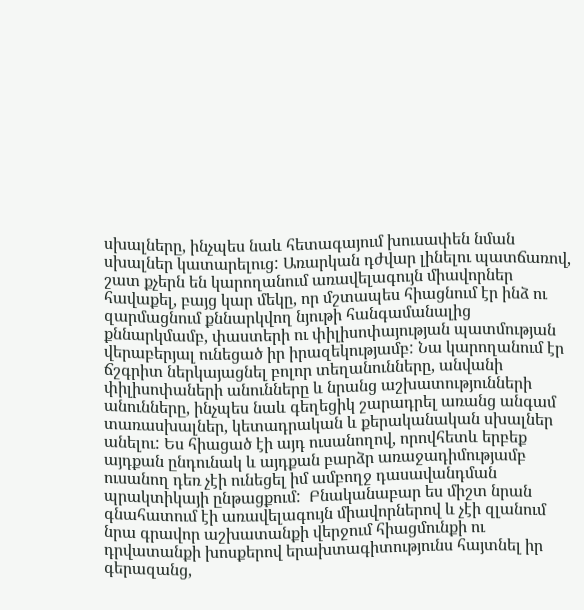սխալները, ինչպես նաև հետագայում խուսափեն նման սխալներ կատարելուց: Առարկան դժվար լինելու պատճառով, շատ քչերն են կարողանում առավելագույն միավորներ հավաքել, բայց կար մեկը, որ մշտապես հիացնում էր ինձ ու զարմացնում քննարկվող նյութի հանգամանալից քննարկմամբ, փաստերի ու փիլիսոփայության պատմության վերաբերյալ ունեցած իր իրազեկությամբ: Նա կարողանում էր ճշգրիտ ներկայացնել բոլոր տեղանունները, անվանի փիլիսոփաների անունները և նրանց աշխատությունների անունները, ինչպես նաև գեղեցիկ շարադրել առանց անգամ տառասխալներ, կետադրական և քերականական սխալներ անելու: Ես հիացած էի այդ ուսանողով, որովհետև երբեք այդքան ընդունակ և այդքան բարձր առաջադիմությամբ ուսանող դեռ չէի ունեցել իմ ամբողջ դասավանդման պրակտիկայի ընթացքում:  Բնականաբար ես միշտ նրան գնահատում էի առավելագույն միավորներով և չէի զլանում նրա գրավոր աշխատանքի վերջում հիացմունքի ու դրվատանքի խոսքերով երախտագիտությունս հայտնել իր գերազանց,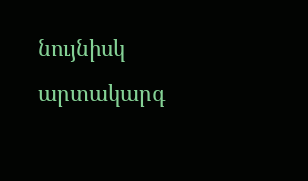նույնիսկ արտակարգ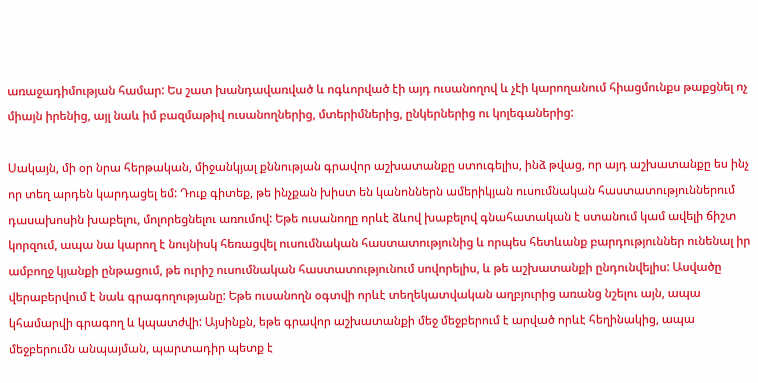առաջադիմության համար: Ես շատ խանդավառված և ոգևորված էի այդ ուսանողով և չէի կարողանում հիացմունքս թաքցնել ոչ միայն իրենից, այլ նաև իմ բազմաթիվ ուսանողներից, մտերիմներից, ընկերներից ու կոլեգաներից:

Սակայն, մի օր նրա հերթական, միջանկյալ քննության գրավոր աշխատանքը ստուգելիս, ինձ թվաց, որ այդ աշխատանքը ես ինչ որ տեղ արդեն կարդացել եմ: Դուք գիտեք, թե ինչքան խիստ են կանոններն ամերիկյան ուսումնական հաստատություններում դասախոսին խաբելու, մոլորեցնելու առումով: Եթե ուսանողը որևէ ձևով խաբելով գնահատական է ստանում կամ ավելի ճիշտ կորզում, ապա նա կարող է նույնիսկ հեռացվել ուսումնական հաստատությունից և որպես հետևանք բարդություններ ունենալ իր ամբողջ կյանքի ընթացում, թե ուրիշ ուսումնական հաստատությունում սովորելիս, և թե աշխատանքի ընդունվելիս: Ասվածը վերաբերվում է նաև գրագողությանը: Եթե ուսանողն օգտվի որևէ տեղեկատվական աղբյուրից առանց նշելու այն, ապա կհամարվի գրագող և կպատժվի: Այսինքն, եթե գրավոր աշխատանքի մեջ մեջբերում է արված որևէ հեղինակից, ապա մեջբերումն անպայման, պարտադիր պետք է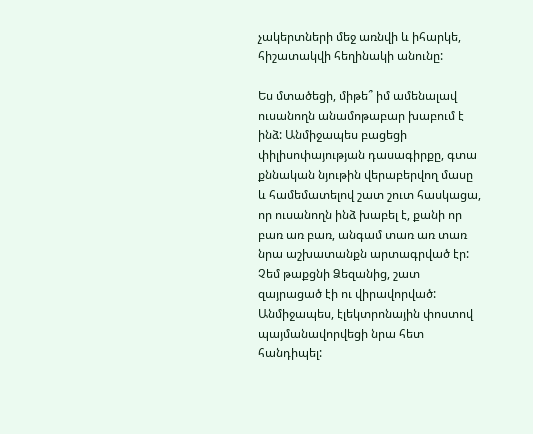չակերտների մեջ առնվի և իհարկե, հիշատակվի հեղինակի անունը:

Ես մտածեցի, միթե՞ իմ ամենալավ ուսանողն անամոթաբար խաբում է ինձ: Անմիջապես բացեցի փիլիսոփայության դասագիրքը, գտա քննական նյութին վերաբերվող մասը և համեմատելով շատ շուտ հասկացա, որ ուսանողն ինձ խաբել է, քանի որ բառ առ բառ, անգամ տառ առ տառ նրա աշխատանքն արտագրված էր: Չեմ թաքցնի Ձեզանից, շատ զայրացած էի ու վիրավորված: Անմիջապես, էլեկտրոնային փոստով պայմանավորվեցի նրա հետ հանդիպել: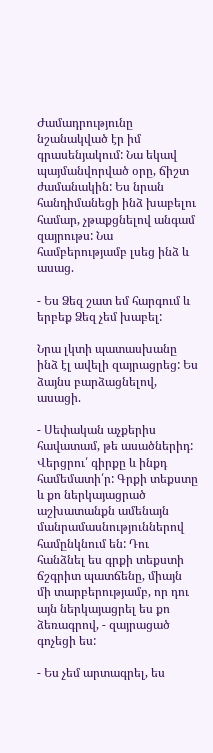Ժամադրությունը նշանակված էր իմ գրասենյակում: Նա եկավ պայմանվորված օրը, ճիշտ ժամանակին: Ես նրան հանդիմանեցի ինձ խաբելու համար, չթաքցնելով անգամ զայրութս: Նա համբերությամբ լսեց ինձ և ասաց.

- Ես Ձեզ շատ եմ հարգում և երբեք Ձեզ չեմ խաբել:

Նրա լկտի պատասխանը ինձ էլ ավելի զայրացրեց: Ես ձայնս բարձացնելով, ասացի.

- Սեփական աչքերիս հավատամ, թե ասածներիդ: Վերցրու՛ գիրքը և ինքդ համեմատի՛ր: Գրքի տեքստը և քո ներկայացրած աշխատանքն ամենայն մանրամասնություններով համընկնում են: Դու հանձնել ես գրքի տեքստի ճշգրիտ պատճենը, միայն մի տարբերությամբ, որ դու այն ներկայացրել ես քո ձեռագրով, - զայրացած գոչեցի ես:

- Ես չեմ արտագրել, ես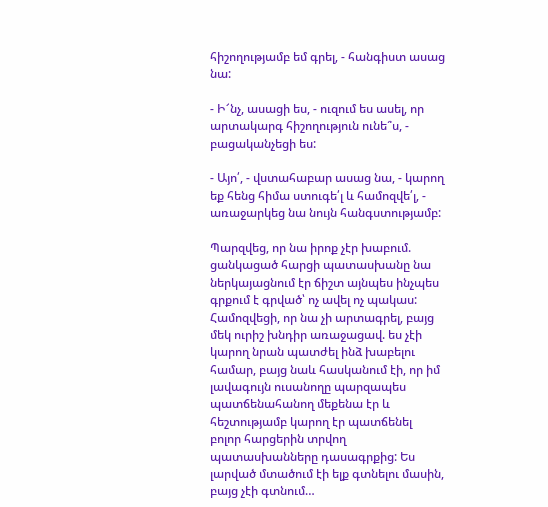հիշողությամբ եմ գրել, - հանգիստ ասաց նա:

- Ի՜նչ, ասացի ես, - ուզում ես ասել, որ արտակարգ հիշողություն ունե՞ս, - բացականչեցի ես:

- Այո՛, - վստահաբար ասաց նա, - կարող եք հենց հիմա ստուգե՛լ և համոզվե՛լ, - առաջարկեց նա նույն հանգստությամբ:

Պարզվեց, որ նա իրոք չէր խաբում. ցանկացած հարցի պատասխանը նա ներկայացնում էր ճիշտ այնպես ինչպես գրքում է գրված՝ ոչ ավել ոչ պակաս: Համոզվեցի, որ նա չի արտագրել, բայց  մեկ ուրիշ խնդիր առաջացավ. ես չէի կարող նրան պատժել ինձ խաբելու համար, բայց նաև հասկանում էի, որ իմ լավագույն ուսանողը պարզապես պատճենահանող մեքենա էր և  հեշտությամբ կարող էր պատճենել բոլոր հարցերին տրվող պատասխանները դասագրքից: Ես լարված մտածում էի ելք գտնելու մասին, բայց չէի գտնում…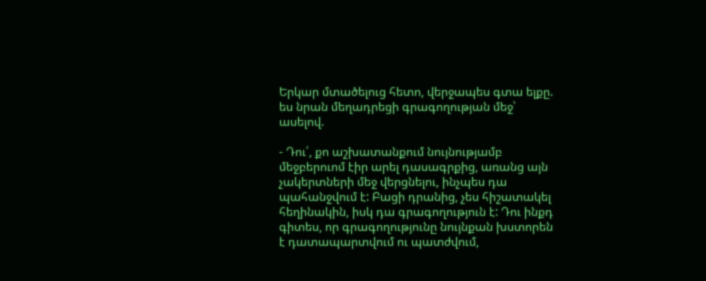Երկար մտածելուց հետո, վերջապես գտա ելքը. ես նրան մեղադրեցի գրագողության մեջ՝ ասելով.

- Դու՛, քո աշխատանքում նույնությամբ մեջբերուոմ էիր արել դասագրքից, առանց այն չակերտների մեջ վերցնելու, ինչպես դա պահանջվում է: Բացի դրանից, չես հիշատակել հեղինակին, իսկ դա գրագողություն է: Դու ինքդ գիտես, որ գրագողությունը նույնքան խստորեն է դատապարտվում ու պատժվում,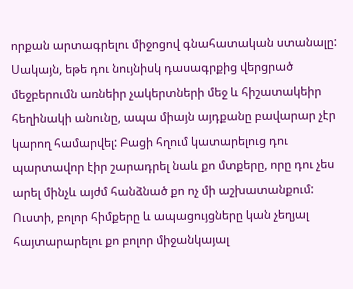որքան արտագրելու միջոցով գնահատական ստանալը: Սակայն, եթե դու նույնիսկ դասագրքից վերցրած մեջբերումն առնեիր չակերտների մեջ և հիշատակեիր հեղինակի անունը, ապա միայն այդքանը բավարար չէր կարող համարվել: Բացի հղում կատարելուց դու պարտավոր էիր շարադրել նաև քո մտքերը, որը դու չես արել մինչև այժմ հանձնած քո ոչ մի աշխատանքում: Ուստի, բոլոր հիմքերը և ապացույցները կան չեղյալ հայտարարելու քո բոլոր միջանկայալ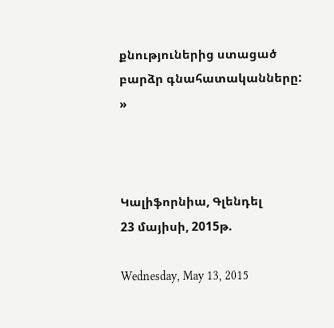քնություներից ստացած բարձր գնահատականները: »



Կալիֆորնիա, Գլենդել
23 մայիսի, 2015թ.

Wednesday, May 13, 2015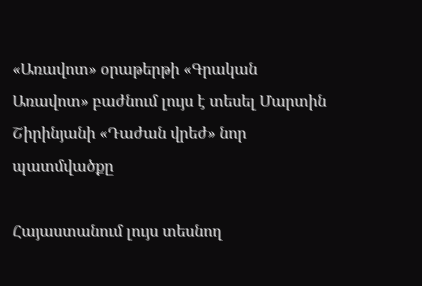«Առավոտ» օրաթերթի «Գրական Առավոտ» բաժնում լույս է տեսել Մարտին Շիրինյանի «Դաժան վրեժ» նոր պատմվածքը

Հայաստանում լույս տեսնող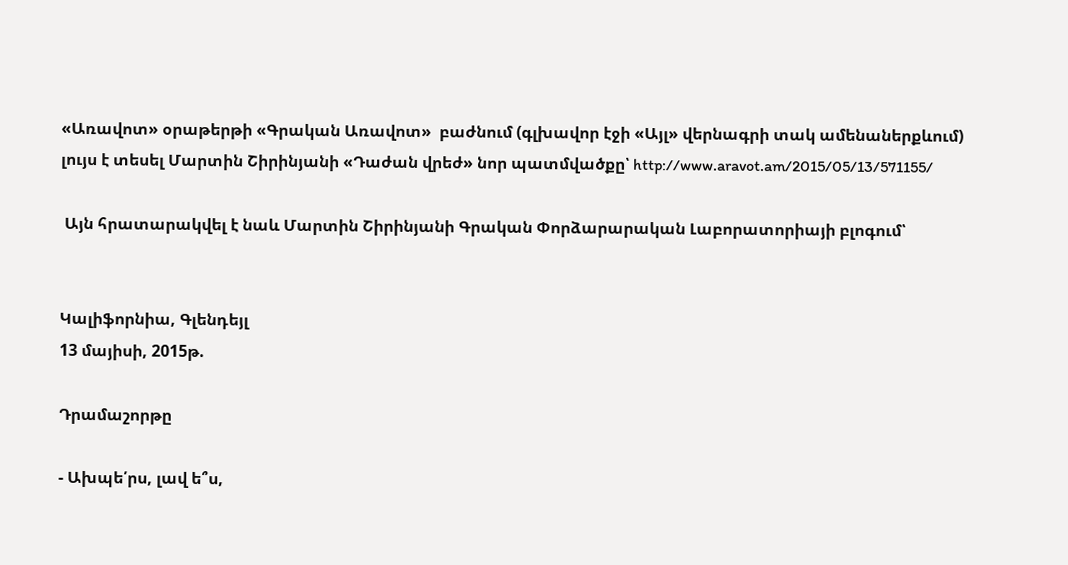«Առավոտ» օրաթերթի «Գրական Առավոտ»  բաժնում (գլխավոր էջի «Այլ» վերնագրի տակ ամենաներքևում)  լույս է տեսել Մարտին Շիրինյանի «Դաժան վրեժ» նոր պատմվածքը՝ http://www.aravot.am/2015/05/13/571155/

 Այն հրատարակվել է նաև Մարտին Շիրինյանի Գրական Փորձարարական Լաբորատորիայի բլոգում՝


Կալիֆորնիա, Գլենդեյլ
13 մայիսի, 2015թ.

Դրամաշորթը

- Ախպե՛րս, լավ ե՞ս,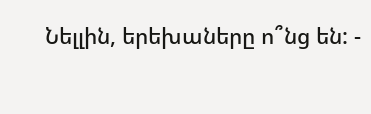Նելլին, երեխաները ո՞նց են: -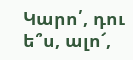Կարո՛, դու ե՞ս, ալո՜,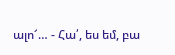ալո՜… - Հա՛, ես եմ, բա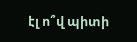էլ ո՞վ պիտի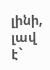լինի, լավ է`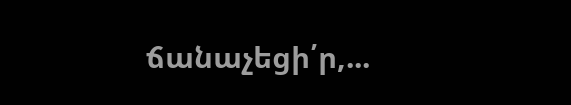ճանաչեցի՛ր,...